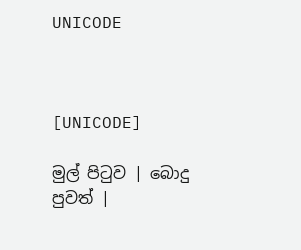UNICODE



[UNICODE]

මුල් පිටුව | බොදු පුවත් |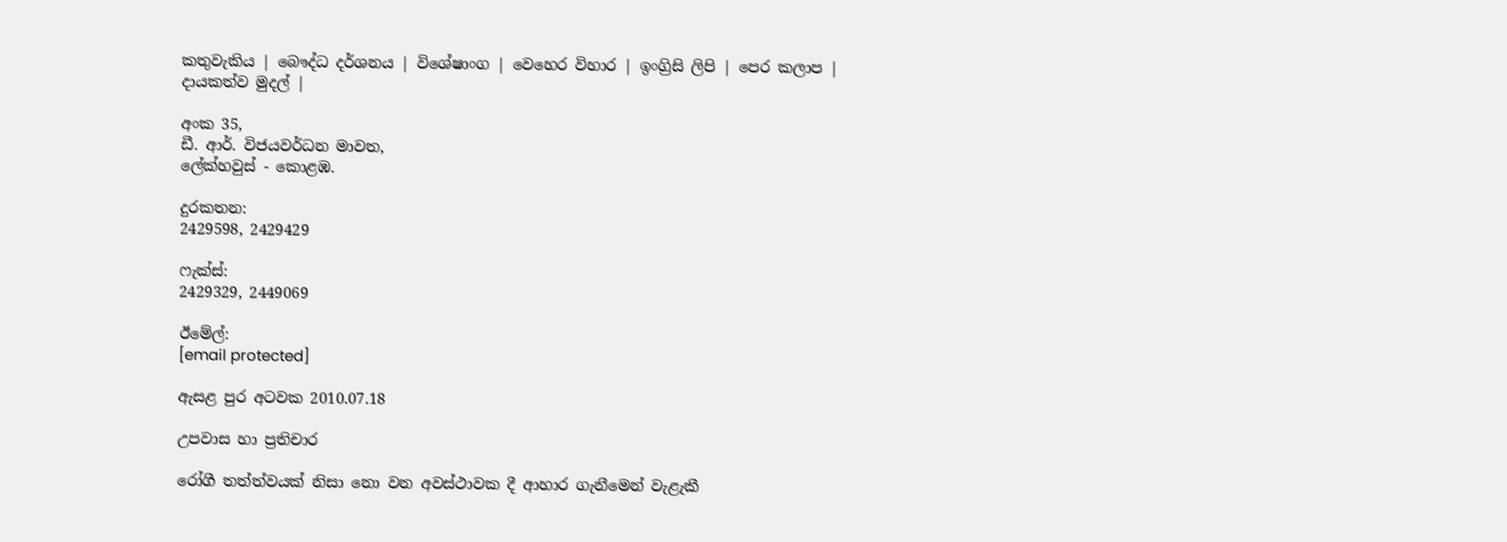කතුවැකිය | බෞද්ධ දර්ශනය | විශේෂාංග | වෙහෙර විහාර | ඉංග්‍රිසි ලිපි | පෙර කලාප | දායකත්ව මුදල් |

අංක 35,
ඩී. ආර්. විජයවර්ධන මාවත,
ලේක්හවුස් - කොළඹ.

දුරකතන‍‍:
2429598, 2429429

ෆැක්ස්:
2429329, 2449069

ඊමේල්:
[email protected]

ඇසළ පුර අටවක 2010.07.18

උපවාස හා ප්‍රතිචාර

රෝගී තත්ත්වයක් නිසා නො වන අවස්ථාවක දී ආහාර ගැනීමෙන් වැළැකී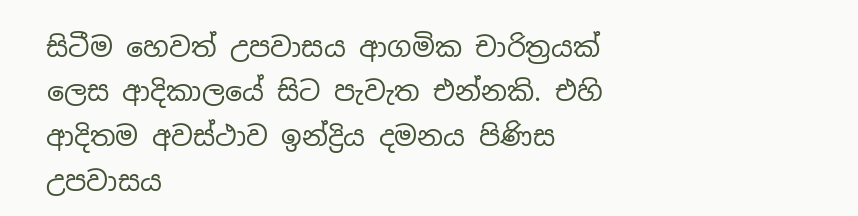සිටීම හෙවත් උපවාසය ආගමික චාරිත්‍රයක් ලෙස ආදිකාලයේ සිට පැවැත එන්නකි. එහි ආදිතම අවස්ථාව ඉන්ද්‍රිය දමනය පිණිස උපවාසය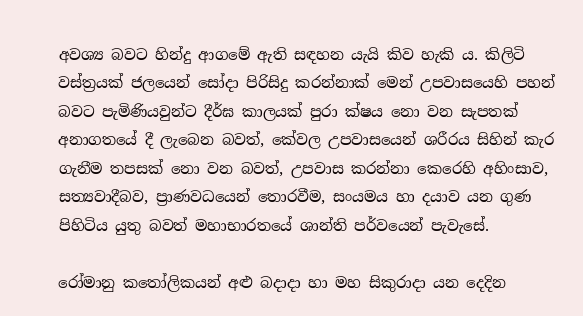අවශ්‍ය බවට හින්දු ආගමේ ඇති සඳහන යැයි කිව හැකි ය. කිලිටි වස්ත්‍රයක් ජලයෙන් සෝදා පිරිසිදු කරන්නාක් මෙන් උපවාසයෙහි පහන් බවට පැමිණියවුන්ට දීර්ඝ කාලයක් පුරා ක්ෂය නො වන සැපතක් අනාගතයේ දී ලැබෙන බවත්, කේවල උපවාසයෙන් ශරීරය සිහින් කැර ගැනීම තපසක් නො වන බවත්, උපවාස කරන්නා කෙරෙහි අහිංසාව, සත්‍යවාදීබව, ප්‍රාණවධයෙන් තොරවීම, සංයමය හා දයාව යන ගුණ පිහිටිය යුතු බවත් මහාභාරතයේ ශාන්ති පර්වයෙන් පැවැසේ.

රෝමානු කතෝලිකයන් අළු බදාදා හා මහ සිකුරාදා යන දෙදින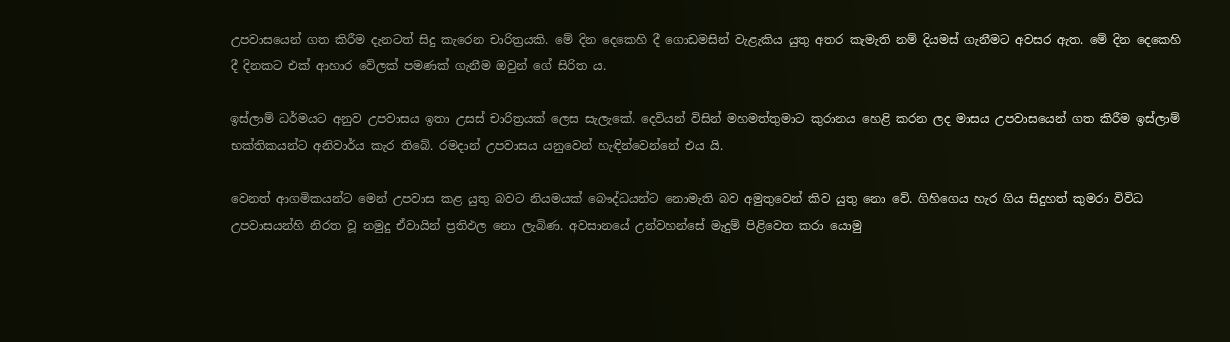උපවාසයෙන් ගත කිරීම දැනටත් සිදු කැරෙන චාරිත්‍රයකි. මේ දින දෙකෙහි දී ගොඩමසින් වැළැකිය යුතු අතර කැමැති නම් දියමස් ගැනීමට අවසර ඇත. මේ දින දෙකෙහි දී දිනකට එක් ආහාර වේලක් පමණක් ගැනීම ඔවුන් ගේ සිරිත ය.

ඉස්ලාම් ධර්මයට අනුව උපවාසය ඉතා උසස් චාරිත්‍රයක් ලෙස සැලැකේ. දෙවියන් විසින් මහමත්තුමාට කුරානය හෙළි කරන ලද මාසය උපවාසයෙන් ගත කිරීම ඉස්ලාම් භක්තිකයන්ට අනිවාර්ය කැර තිබේ. රමදාන් උපවාසය යනුවෙන් හැඳින්වෙන්නේ එය යි.

වෙනත් ආගමිකයන්ට මෙන් උපවාස කළ යුතු බවට නියමයක් බෞද්ධයන්ට නොමැති බව අමුතුවෙන් කිව යුතු නො වේ. ගිහිගෙය හැර ගිය සිදුහත් කුමරා විවිධ උපවාසයන්හි නිරත වූ නමුදු ඒවායින් ප්‍රතිඵල නො ලැබිණ. අවසානයේ උන්වහන්සේ මැදුම් පිළිවෙත කරා යොමු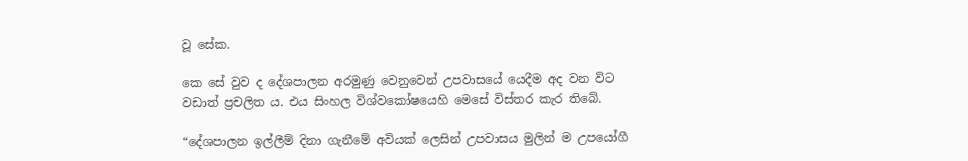වූ සේක.

කෙ සේ වුව ද දේශපාලන අරමුණු වෙනුවෙන් උපවාසයේ යෙදීම අද වන විට වඩාත් ප්‍රචලිත ය. එය සිංහල විශ්වකෝෂයෙහි මෙසේ විස්තර කැර තිබේ.

“දේශපාලන ඉල්ලීම් දිනා ගැනීමේ අවියක් ලෙසින් උපවාසය මුලින් ම උපයෝගී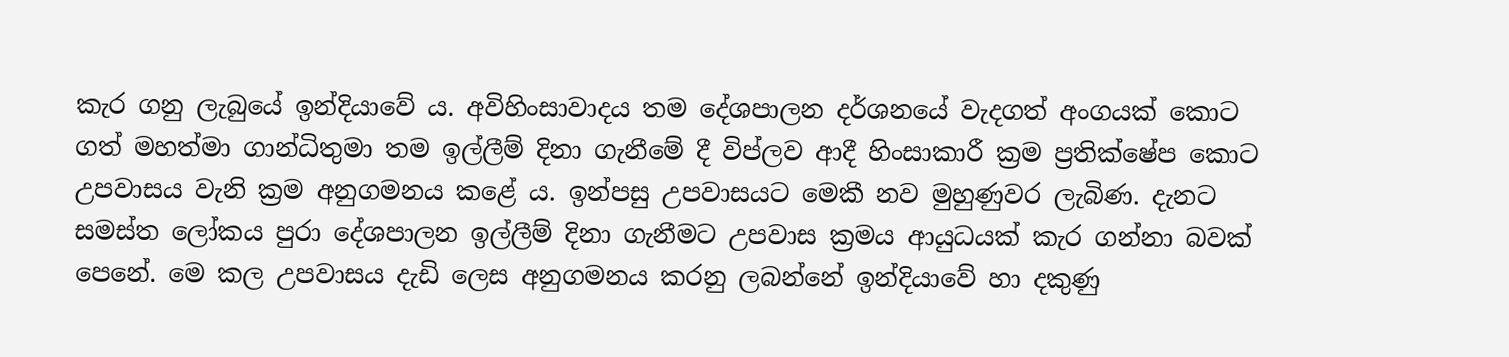කැර ගනු ලැබුයේ ඉන්දියාවේ ය. අවිහිංසාවාදය තම දේශපාලන දර්ශනයේ වැදගත් අංගයක් කොට ගත් මහත්මා ගාන්ධිතුමා තම ඉල්ලීම් දිනා ගැනීමේ දී විප්ලව ආදී හිංසාකාරී ක්‍රම ප්‍රතික්ෂේප කොට උපවාසය වැනි ක්‍රම අනුගමනය කළේ ය. ඉන්පසු උපවාසයට මෙකී නව මුහුණුවර ලැබිණ. දැනට සමස්ත ලෝකය පුරා දේශපාලන ඉල්ලීම් දිනා ගැනීමට උපවාස ක්‍රමය ආයුධයක් කැර ගන්නා බවක් පෙනේ. මෙ කල උපවාසය දැඩි ලෙස අනුගමනය කරනු ලබන්නේ ඉන්දියාවේ හා දකුණු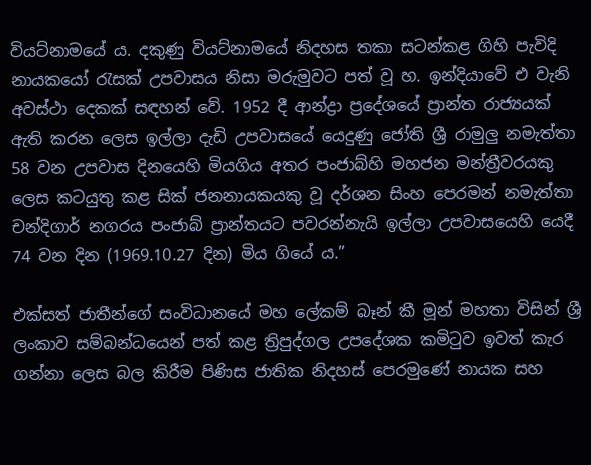වියට්නාමයේ ය. දකුණු වියට්නාමයේ නිදහස තකා සටන්කළ ගිහි පැවිදි නායකයෝ රැසක් උපවාසය නිසා මරුමුවට පත් වූ හ. ඉන්දියාවේ එ වැනි අවස්ථා දෙකක් සඳහන් වේ. 1952 දී ආන්ද්‍රා ප්‍රදේශයේ ප්‍රාන්ත රාජ්‍යයක් ඇති කරන ලෙස ඉල්ලා දැඩි උපවාසයේ යෙදුණු ජෝති ශ්‍රී රාමුලු නමැත්තා 58 වන උපවාස දිනයෙහි මියගිය අතර පංජාබ්හි මහජන මන්ත්‍රීවරයකු ලෙස කටයුතු කළ සික් ජනනායකයකු වූ දර්ශන සිංහ පෙරමන් නමැත්තා චන්දිගාර් නගරය පංජාබ් ප්‍රාන්තයට පවරන්නැයි ඉල්ලා උපවාසයෙහි යෙදී 74 වන දින (1969.10.27 දින) මිය ගියේ ය.”

එක්සත් ජාතීන්ගේ සංවිධානයේ මහ ලේකම් බෑන් කී මූන් මහතා විසින් ශ්‍රී ලංකාව සම්බන්ධයෙන් පත් කළ ත්‍රිපුද්ගල උපදේශක කමිටුව ඉවත් කැර ගන්නා ලෙස බල කිරීම පිණිස ජාතික නිදහස් පෙරමුණේ නායක සහ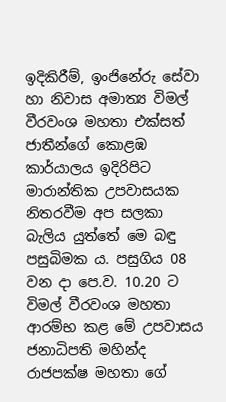ඉදිකිරීම්, ඉංජිනේරු සේවා හා නිවාස අමාත්‍ය විමල් වීරවංශ මහතා එක්සත් ජාතීන්ගේ කොළඹ කාර්යාලය ඉදිරිපිට මාරාන්තික උපවාසයක නිතරවීම අප සලකා බැලිය යුත්තේ මෙ බඳු පසුබිමක ය. පසුගිය 08 වන දා පෙ.ව. 10.20 ට විමල් වීරවංශ මහතා ආරම්භ කළ මේ උපවාසය ජනාධිපති මහින්ද රාජපක්ෂ මහතා ගේ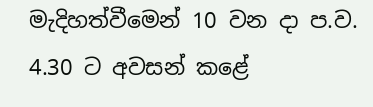මැදිහත්වීමෙන් 10 වන දා ප.ව. 4.30 ට අවසන් කළේ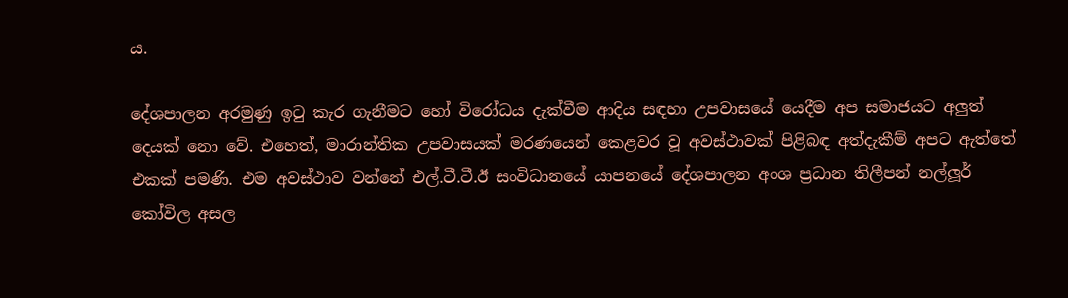ය.

දේශපාලන අරමුණු ඉටු කැර ගැනීමට හෝ විරෝධය දැක්වීම ආදිය සඳහා උපවාසයේ යෙදීම අප සමාජයට අලුත් දෙයක් නො වේ. එහෙත්, මාරාන්තික උපවාසයක් මරණයෙන් කෙළවර වූ අවස්ථාවක් පිළිබඳ අත්දැකීම් අපට ඇත්තේ එකක් පමණි. එම අවස්ථාව වන්නේ එල්.ටී.ටී.ඊ සංවිධානයේ යාපනයේ දේශපාලන අංශ ප්‍රධාන තිලීපන් නල්ලූර් කෝවිල අසල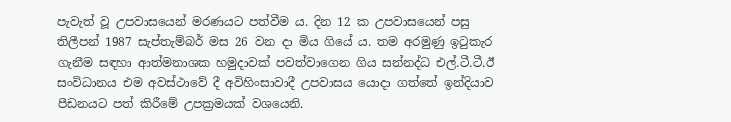පැවැත් වූ උපවාසයෙන් මරණයට පත්වීම ය. දින 12 ක උපවාසයෙන් පසු තිලීපන් 1987 සැප්තැම්බර් මස 26 වන දා මිය ගියේ ය. තම අරමුණු ඉටුකැර ගැනීම සඳහා ආත්මනාශක හමුදාවක් පවත්වාගෙන ගිය සන්නද්ධ එල්.ටී.ටී.ඊ සංවිධානය එම අවස්ථාවේ දී අවිහිංසාවාදී උපවාසය යොදා ගත්තේ ඉන්දියාව පීඩනයට පත් කිරීමේ උපක්‍රමයක් වශයෙනි.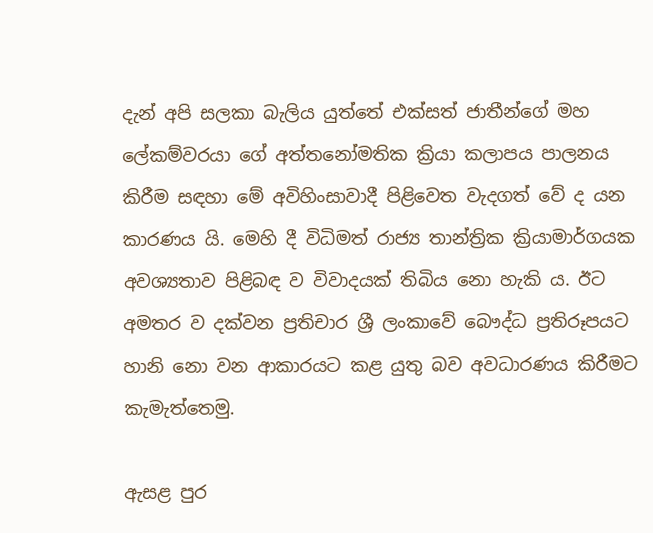දැන් අපි සලකා බැලිය යුත්තේ එක්සත් ජාතීන්ගේ මහ ලේකම්වරයා ගේ අත්තනෝමතික ක්‍රියා කලාපය පාලනය කිරීම සඳහා මේ අවිහිංසාවාදී පිළිවෙත වැදගත් වේ ද යන කාරණය යි. මෙහි දී විධිමත් රාජ්‍ය තාන්ත්‍රික ක්‍රියාමාර්ගයක අවශ්‍යතාව පිළිබඳ ව විවාදයක් තිබිය නො හැකි ය. ඊට අමතර ව දක්වන ප්‍රතිචාර ශ්‍රී ලංකාවේ බෞද්ධ ප්‍රතිරූපයට හානි නො වන ආකාරයට කළ යුතු බව අවධාරණය කිරීමට කැමැත්තෙමු.

ඇසළ පුර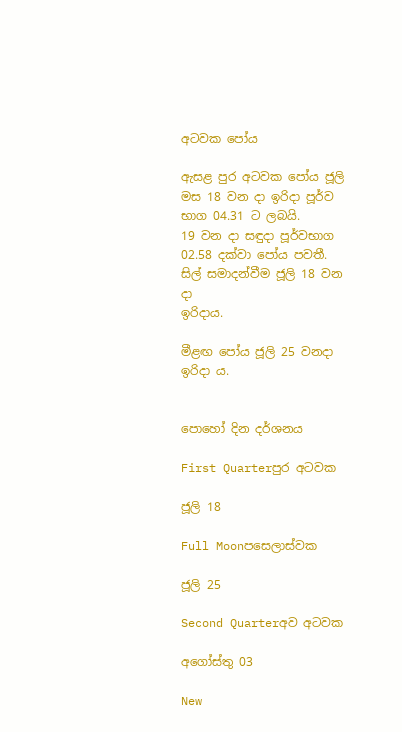අටවක පෝය

ඇසළ පුර අටවක පෝය ජූලි මස 18 වන දා ඉරිදා පූර්ව භාග 04.31 ට ලබයි.
19 වන දා සඳුදා පූර්වභාග 02.58 දක්වා පෝය පවතී. සිල් සමාදන්වීම ජූලි 18 වන දා
ඉරිදාය.

මීළඟ පෝය ජූලි 25 වනදා ඉරිදා ය.


පොහෝ දින දර්ශනය

First Quarterපුර අටවක

ජූලි 18

Full Moonපසෙලාස්වක

ජූලි 25

Second Quarterඅව අටවක

අගෝස්තු 03

New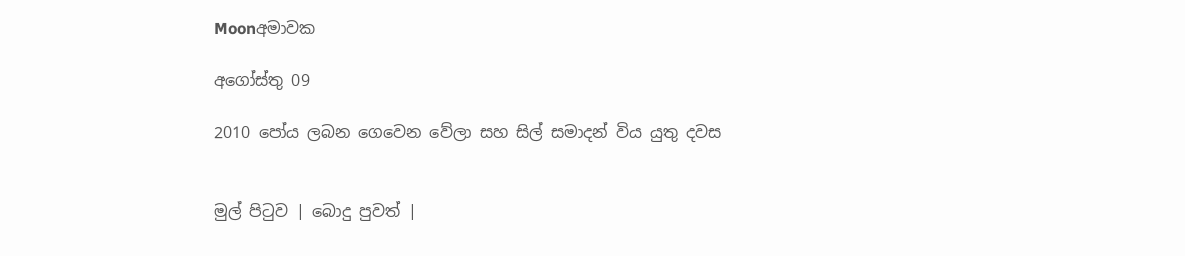Moonඅමාවක

අගෝස්තු 09

2010 පෝය ලබන ගෙවෙන වේලා සහ සිල් සමාදන් විය යුතු දවස


මුල් පිටුව | බොදු පුවත් |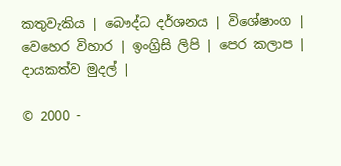කතුවැකිය | බෞද්ධ දර්ශනය | විශේෂාංග | වෙහෙර විහාර | ඉංග්‍රිසි ලිපි | පෙර කලාප | දායකත්ව මුදල් |

© 2000 -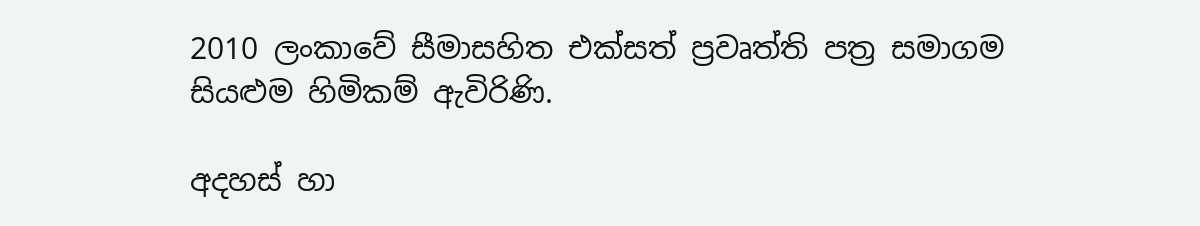2010 ලංකාවේ සීමාසහිත එක්සත් ප්‍රවෘත්ති පත්‍ර සමාගම
සියළුම හිමිකම් ඇවිරිණි.

අදහස් හා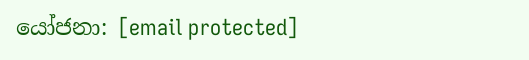යෝජනා: [email protected]